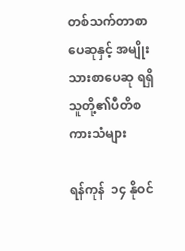တစ်သက်တာစာပေဆုနှင့် အမျိုးသားစာပေဆု ရရှိသူတို့၏ပီတိစကားသံများ

ရန်ကုန်  ၁၄ နိုဝင်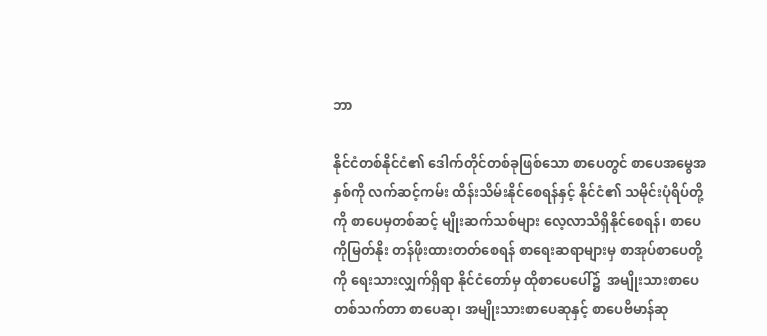ဘာ

နိုင်ငံတစ်နိုင်ငံ၏ ဒေါက်တိုင်တစ်ခုဖြစ်သော စာပေတွင် စာပေအမွေအနှစ်ကို လက်ဆင့်ကမ်း ထိန်းသိမ်းနိုင်စေရန်နှင့် နိုင်ငံ၏ သမိုင်းပုံရိပ်တို့ကို စာပေမှတစ်ဆင့် မျိုးဆက်သစ်များ လေ့လာသိရှိနိုင်စေရန်၊ စာပေကိုမြတ်နိုး တန်ဖိုးထားတတ်စေရန် စာရေးဆရာများမှ စာအုပ်စာပေတို့ကို ရေးသားလျှက်ရှိရာ နိုင်ငံတော်မှ ထိုစာပေပေါ်၌  အမျိုးသားစာပေတစ်သက်တာ စာပေဆု၊ အမျိုးသားစာပေဆုနှင့် စာပေဗိမာန်ဆု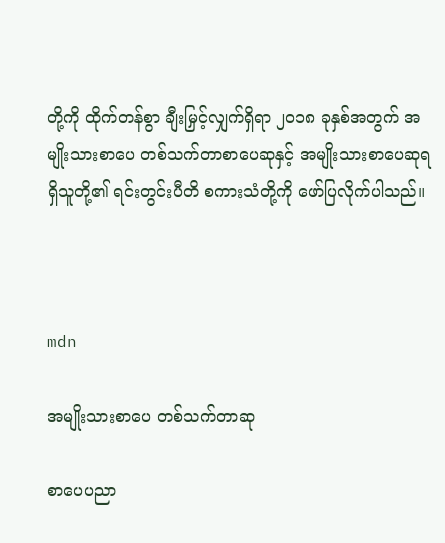တို့ကို ထိုက်တန်စွာ ချီးမြှင့်လျှက်ရှိရာ ၂၀၁၈ ခုနှစ်အတွက် အမျိုးသားစာပေ တစ်သက်တာစာပေဆုနှင့် အမျိုးသားစာပေဆုရရှိသူတို့၏ ရင်းတွင်းပီတိ စကားသံတို့ကို ဖော်ပြလိုက်ပါသည်။



mdn

အမျိုးသားစာပေ တစ်သက်တာဆု

စာပေပညာ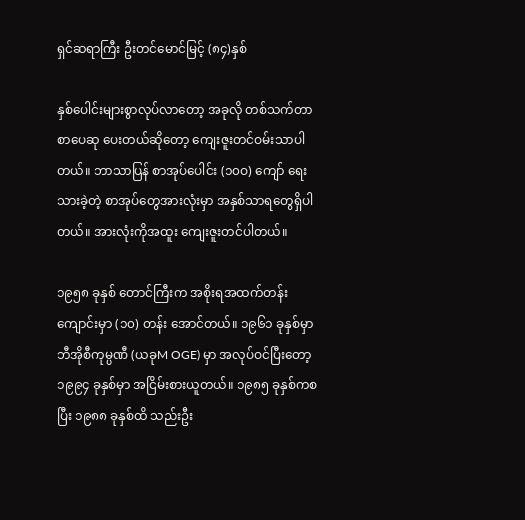ရှင်ဆရာကြီး ဦးတင်မောင်မြင့် (၈၄)နှစ်

နှစ်ပေါင်းများစွာလုပ်လာတော့ အခုလို တစ်သက်တာစာပေဆု ပေးတယ်ဆိုတော့ ကျေးဇူးတင်ဝမ်းသာပါတယ်။ ဘာသာပြန် စာအုပ်ပေါင်း (၁၀ဝ) ကျော် ရေးသားခဲ့တဲ့ စာအုပ်တွေအားလုံးမှာ အနှစ်သာရတွေရှိပါတယ်။ အားလုံးကိုအထူး ကျေးဇူးတင်ပါတယ်။

၁၉၅၈ ခုနှစ် တောင်ကြီးက အစိုးရအထက်တန်းကျောင်းမှာ (၁၀) တန်း အောင်တယ်။ ၁၉၆၁ ခုနှစ်မှာ ဘီအိုစီကုမ္ပဏီ (ယခုM OGE) မှာ အလုပ်ဝင်ပြီးတော့ ၁၉၉၄ ခုနှစ်မှာ အငြိမ်းစားယူတယ်။ ၁၉၈၅ ခုနှစ်ကစပြီး ၁၉၈၈ ခုနှစ်ထိ သည်းဦး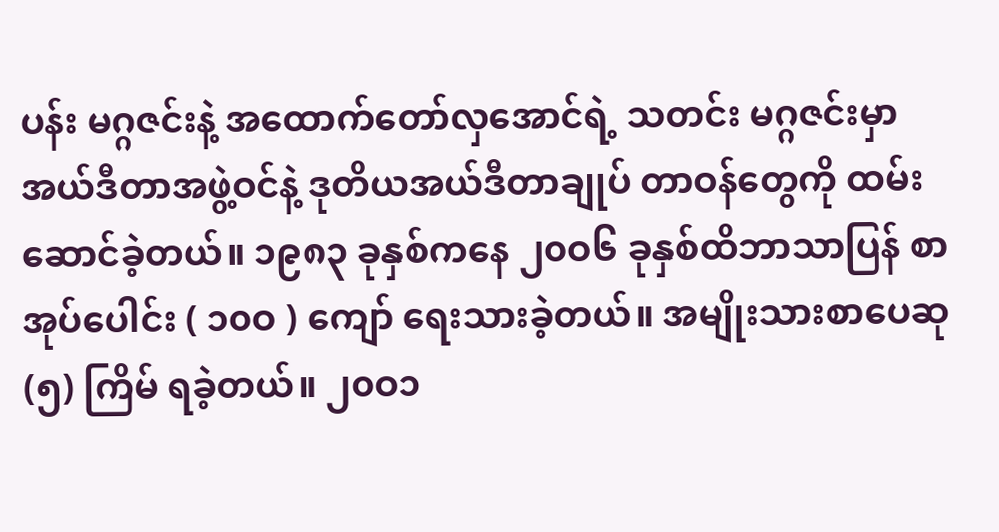ပန်း မဂ္ဂဇင်းနဲ့ အထောက်တော်လှအောင်ရဲ့ သတင်း မဂ္ဂဇင်းမှာ အယ်ဒီတာအဖွဲ့ဝင်နဲ့ ဒုတိယအယ်ဒီတာချုပ် တာဝန်တွေကို ထမ်းဆောင်ခဲ့တယ်။ ၁၉၈၃ ခုနှစ်ကနေ ၂၀ဝ၆ ခုနှစ်ထိဘာသာပြန် စာအုပ်ပေါင်း ( ၁၀ဝ ) ကျော် ရေးသားခဲ့တယ်။ အမျိုးသားစာပေဆု (၅) ကြိမ် ရခဲ့တယ်။ ၂၀ဝ၁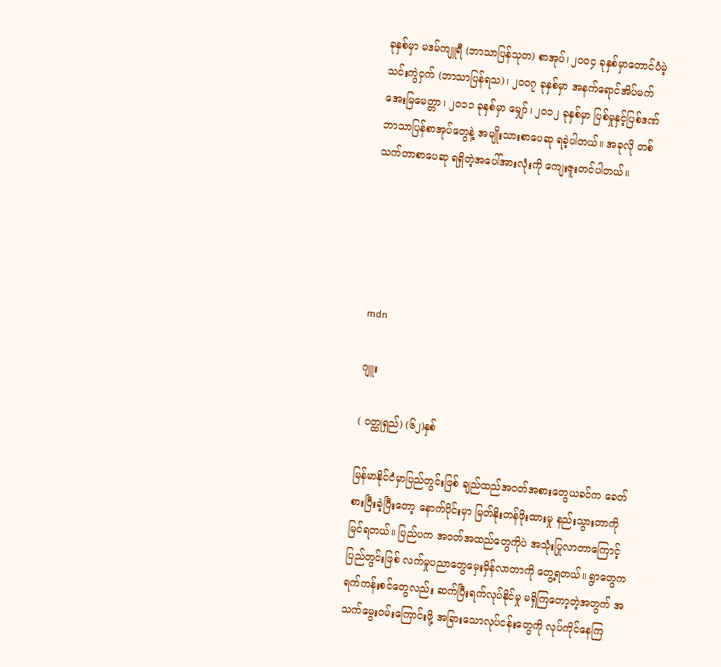ခုနှစ်မှာ မဒမ်ကျူရီ (ဘာသာပြန်သုတ) စာအုပ်၊ ၂၀ဝ၄ ခုနှစ်မှာတောင်ပံမဲ့ သင်းကွဲငှက် (ဘာသာပြန်ရသ)၊ ၂၀ဝ၇ ခုနှစ်မှာ အနက်ရောင်အိပ်မက် အေးမြမေတ္တာ၊ ၂၀၁၁ ခုနှစ်မှာ မျှော်၊ ၂၀၁၂ ခုနှစ်မှာ ပြစ်မှုနှင့်ပြစ်ဒဏ် ဘာသာပြန်စာအုပ်တွေနဲ့ အမျိုးသားစာပေဆု ရခဲ့ပါတယ်။ အခုလို တစ်သက်တာစာပေဆု ရရှိတဲ့အပေါ်အားလုံးကို ကျေးဇူးတင်ပါတယ်။





mdn

ဂျူး

( ဝတ္ထုရှည်) (၆၂)နှစ်

မြန်မာနိုင်ငံမှာပြည်တွင်းဖြစ် ချည်ထည်အဝတ်အစားတွေယခင်က ခေတ်စားပြီးခဲ့ပြီးတော့ နောက်ပိုင်းမှာ မြတ်နိုးတန်ဖိုးထားမှု နည်းသွားတာကိုမြင်ရတယ်။ ပြည်ပက အဝတ်အထည်တွေကိုပဲ အသုံးပြုလာတာကြောင့် ပြည်တွင်းဖြစ် လက်မှုပညာတွေမှေးမှိန်လာတာကို တွေ့ရတယ်။ ရွာတွေက ရက်ကန်းစင်တွေလည်း ဆက်ပြီးရက်လုပ်နိုင်မှု မရှိကြတော့တဲ့အတွက် အသက်မွေးဝမ်းကြောင်းဖို့ အခြားသောလုပ်ငန်းတွေကို လုပ်ကိုင်နေကြ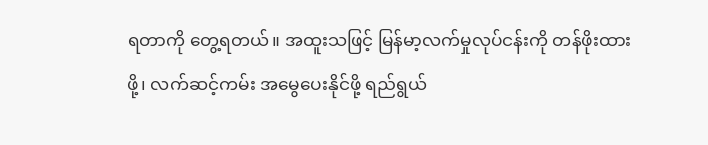ရတာကို တွေ့ရတယ်။ အထူးသဖြင့် မြန်မာ့လက်မှုလုပ်ငန်းကို တန်ဖိုးထားဖို့၊ လက်ဆင့်ကမ်း အမွေပေးနိုင်ဖို့ ရည်ရွယ်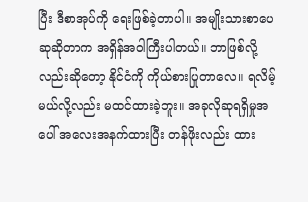ပြီး ဒီစာအုပ်ကို ရေးဖြစ်ခဲ့တာပါ။ အမျိုးသားစာပေဆုဆိုတာက အရှိန်အဝါကြီးပါတယ်။ ဘာဖြစ်လို့လည်းဆိုတော့ နိုင်ငံကို ကိုယ်စားပြုတာလေ။ ရလိမ့်မယ်လို့လည်း မထင်ထားခဲ့ဘူး။ အခုလိုဆုရရှိမှုအပေါ် အလေးအနက်ထားပြီး တန်ဖိုးလည်း ထား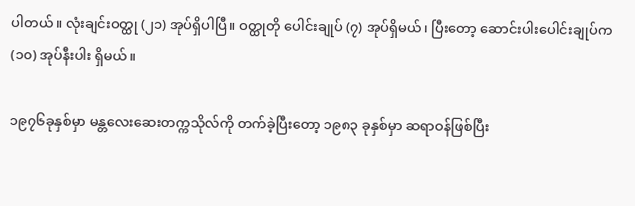ပါတယ်။ လုံးချင်းဝတ္ထု (၂၁) အုပ်ရှိပါပြီ။ ဝတ္ထုတို ပေါင်းချုပ် (၇) အုပ်ရှိမယ်၊ ပြီးတော့ ဆောင်းပါးပေါင်းချုပ်က (၁၀) အုပ်နီးပါး ရှိမယ်။

၁၉၇၆ခုနှစ်မှာ မန္တလေးဆေးတက္ကသိုလ်ကို တက်ခဲ့ပြီးတော့ ၁၉၈၃ ခုနှစ်မှာ ဆရာဝန်ဖြစ်ပြီး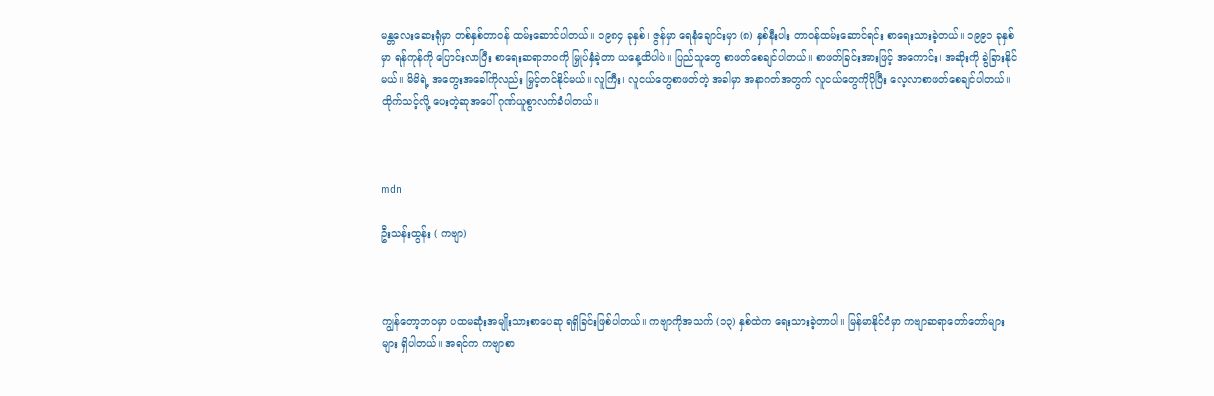မန္တလေးဆေးရုံမှာ တစ်နှစ်တာဝန် ထမ်းဆောင်ပါတယ်။ ၁၉၈၄ ခုနှစ်၊ ဇွန်မှာ ရေနံချောင်းမှာ (၈) နှစ်နီးပါး တာဝန်ထမ်းဆောင်ရင်း စာရေးသားခဲ့တယ်။ ၁၉၉၁ ခုနှစ်မှာ ရန်ကုန်ကို ပြောင်းလာပြီး စာရေးဆရာဘဝကို မြှုပ်နှံခဲ့တာ ယနေ့ထိပါပဲ။ ပြည်သူတွေ စာဖတ်စေချင်ပါတယ်။ စာဖတ်ခြင်းအားဖြင့် အကောင်း၊ အဆိုးကို ခွဲခြားနိုင်မယ်။ မိမိရဲ့ အတွေးအခေါ်ကိုလည်း မြှင့်တင်နိုင်မယ်။ လူကြီး၊ လူငယ်တွေစာဖတ်တဲ့ အခါမှာ အနာဂတ်အတွက် လူငယ်တွေကိုပိုပြီး လေ့လာစာဖတ်စေချင်ပါတယ်။ ထိုက်သင့်လို့ ပေးတဲ့ဆုအပေါ် ဂုဏ်ယူစွာလက်ခံပါတယ်။



mdn

ဦးသန်းထွန်း ( ကဗျာ)



ကျွန်တော့ဘဝမှာ ပထမဆုံးအမျိုးသားစာပေဆု ရရှိခြင်းဖြစ်ပါတယ်။ ကဗျာကိုအသက် (၁၃) နှစ်ထဲက ရေးသားခဲ့တာပါ။ မြန်မာနိုင်ငံမှာ ကဗျာဆရာတော်တော်များများ ရှိပါတယ်။ အရင်က ကဗျာစာ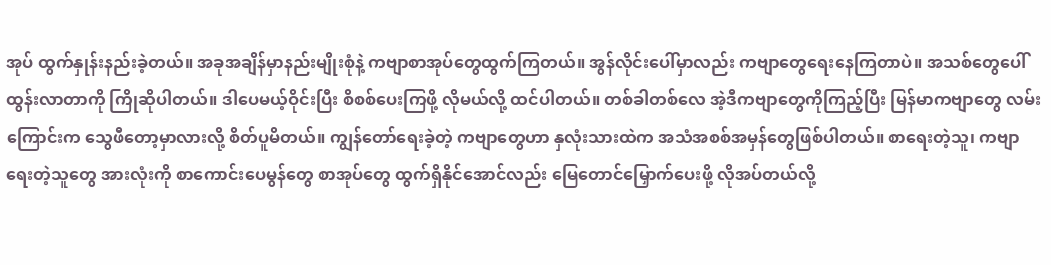အုပ် ထွက်နှုန်းနည်းခဲ့တယ်။ အခုအချိန်မှာနည်းမျိုးစုံနဲ့ ကဗျာစာအုပ်တွေထွက်ကြတယ်။ အွန်လိုင်းပေါ်မှာလည်း ကဗျာတွေရေးနေကြတာပဲ။ အသစ်တွေပေါ်ထွန်းလာတာကို ကြိုဆိုပါတယ်။ ဒါပေမယ့်ဝိုင်းပြီး စိစစ်ပေးကြဖို့ လိုမယ်လို့ ထင်ပါတယ်။ တစ်ခါတစ်လေ အဲ့ဒီကဗျာတွေကိုကြည့်ပြီး မြန်မာကဗျာတွေ လမ်းကြောင်းက သွေဖီတော့မှာလားလို့ စိတ်ပူမိတယ်။ ကျွန်တော်ရေးခဲ့တဲ့ ကဗျာတွေဟာ နှလုံးသားထဲက အသံအစစ်အမှန်တွေဖြစ်ပါတယ်။ စာရေးတဲ့သူ၊ ကဗျာရေးတဲ့သူတွေ အားလုံးကို စာကောင်းပေမွန်တွေ စာအုပ်တွေ ထွက်ရှိနိုင်အောင်လည်း မြေတောင်မြှောက်ပေးဖို့ လိုအပ်တယ်လို့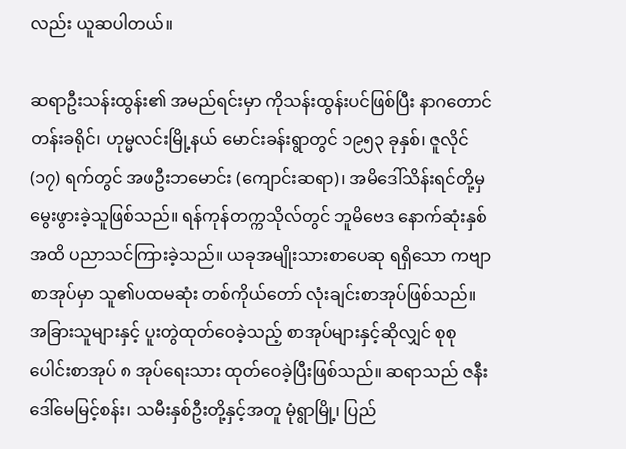လည်း ယူဆပါတယ်။

ဆရာဦးသန်းထွန်း၏ အမည်ရင်းမှာ ကိုသန်းထွန်းပင်ဖြစ်ပြီး နာဂတောင်တန်းခရိုင်၊ ဟုမ္မလင်းမြို့နယ် မောင်းခန်းရွာတွင် ၁၉၅၃ ခုနှစ်၊ ဇူလိုင် (၁၇) ရက်တွင် အဖဦးဘမောင်း (ကျောင်းဆရာ)၊ အမိဒေါ်သိန်းရင်တို့မှ မွေးဖွားခဲ့သူဖြစ်သည်။ ရန်ကုန်တက္ကသိုလ်တွင် ဘူမိဗေဒ နောက်ဆုံးနှစ်အထိ ပညာသင်ကြားခဲ့သည်။ ယခုအမျိုးသားစာပေဆု ရရှိသော ကဗျာစာအုပ်မှာ သူ၏ပထမဆုံး တစ်ကိုယ်တော် လုံးချင်းစာအုပ်ဖြစ်သည်။ အခြားသူများနှင့် ပူးတွဲထုတ်ဝေခဲ့သည့် စာအုပ်များနှင့်ဆိုလျှင် စုစုပေါင်းစာအုပ် ၈ အုပ်ရေးသား ထုတ်ဝေခဲ့ပြီးဖြစ်သည်။ ဆရာသည် ဇနီးဒေါ်မေမြင့်စန်း၊ သမီးနှစ်ဦးတို့နှင့်အတူ မုံရွာမြို့၊ ပြည်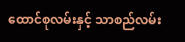ထောင်စုလမ်းနှင့် သာစည်လမ်း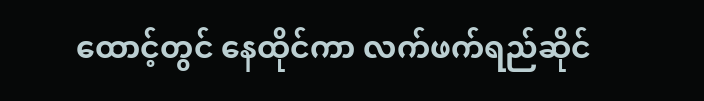ထောင့်တွင် နေထိုင်ကာ လက်ဖက်ရည်ဆိုင်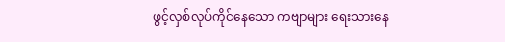ဖွင့်လှစ်လုပ်ကိုင်နေသော ကဗျာများ ရေးသားနေ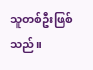သူတစ်ဦးဖြစ်သည်။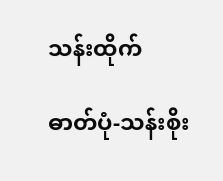သန်းထိုက်

ဓာတ်ပုံ-သန်းစိုး